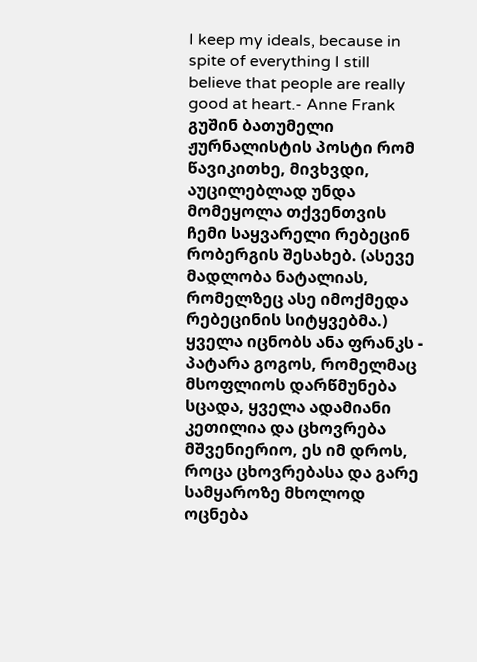I keep my ideals, because in spite of everything I still believe that people are really good at heart.- Anne Frank
გუშინ ბათუმელი ჟურნალისტის პოსტი რომ წავიკითხე, მივხვდი, აუცილებლად უნდა მომეყოლა თქვენთვის ჩემი საყვარელი რებეცინ რობერგის შესახებ. (ასევე მადლობა ნატალიას, რომელზეც ასე იმოქმედა რებეცინის სიტყვებმა.)
ყველა იცნობს ანა ფრანკს - პატარა გოგოს, რომელმაც მსოფლიოს დარწმუნება სცადა, ყველა ადამიანი კეთილია და ცხოვრება მშვენიერიო, ეს იმ დროს, როცა ცხოვრებასა და გარე სამყაროზე მხოლოდ ოცნება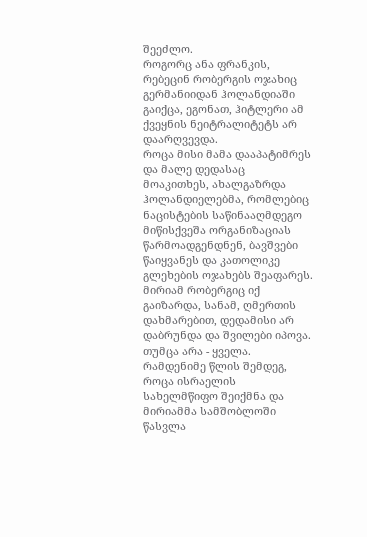შეეძლო.
როგორც ანა ფრანკის, რებეცინ რობერგის ოჯახიც გერმანიიდან ჰოლანდიაში გაიქცა, ეგონათ, ჰიტლერი ამ ქვეყნის ნეიტრალიტეტს არ დაარღვევდა.
როცა მისი მამა დააპატიმრეს და მალე დედასაც მოაკითხეს, ახალგაზრდა ჰოლანდიელებმა, რომლებიც ნაცისტების საწინააღმდეგო მიწისქვეშა ორგანიზაციას წარმოადგენდნენ, ბავშვები წაიყვანეს და კათოლიკე გლეხების ოჯახებს შეაფარეს. მირიამ რობერგიც იქ გაიზარდა, სანამ, ღმერთის დახმარებით, დედამისი არ დაბრუნდა და შვილები იპოვა. თუმცა არა - ყველა. რამდენიმე წლის შემდეგ, როცა ისრაელის სახელმწიფო შეიქმნა და მირიამმა სამშობლოში წასვლა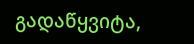გადაწყვიტა,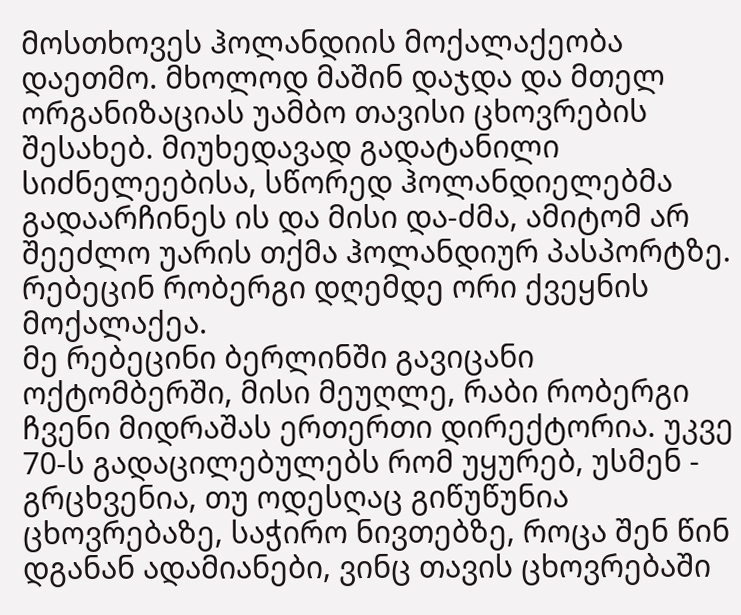მოსთხოვეს ჰოლანდიის მოქალაქეობა დაეთმო. მხოლოდ მაშინ დაჯდა და მთელ ორგანიზაციას უამბო თავისი ცხოვრების შესახებ. მიუხედავად გადატანილი სიძნელეებისა, სწორედ ჰოლანდიელებმა გადაარჩინეს ის და მისი და-ძმა, ამიტომ არ შეეძლო უარის თქმა ჰოლანდიურ პასპორტზე.
რებეცინ რობერგი დღემდე ორი ქვეყნის მოქალაქეა.
მე რებეცინი ბერლინში გავიცანი ოქტომბერში, მისი მეუღლე, რაბი რობერგი ჩვენი მიდრაშას ერთერთი დირექტორია. უკვე 70-ს გადაცილებულებს რომ უყურებ, უსმენ - გრცხვენია, თუ ოდესღაც გიწუწუნია ცხოვრებაზე, საჭირო ნივთებზე, როცა შენ წინ დგანან ადამიანები, ვინც თავის ცხოვრებაში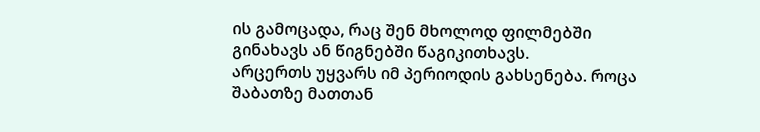ის გამოცადა, რაც შენ მხოლოდ ფილმებში გინახავს ან წიგნებში წაგიკითხავს.
არცერთს უყვარს იმ პერიოდის გახსენება. როცა შაბათზე მათთან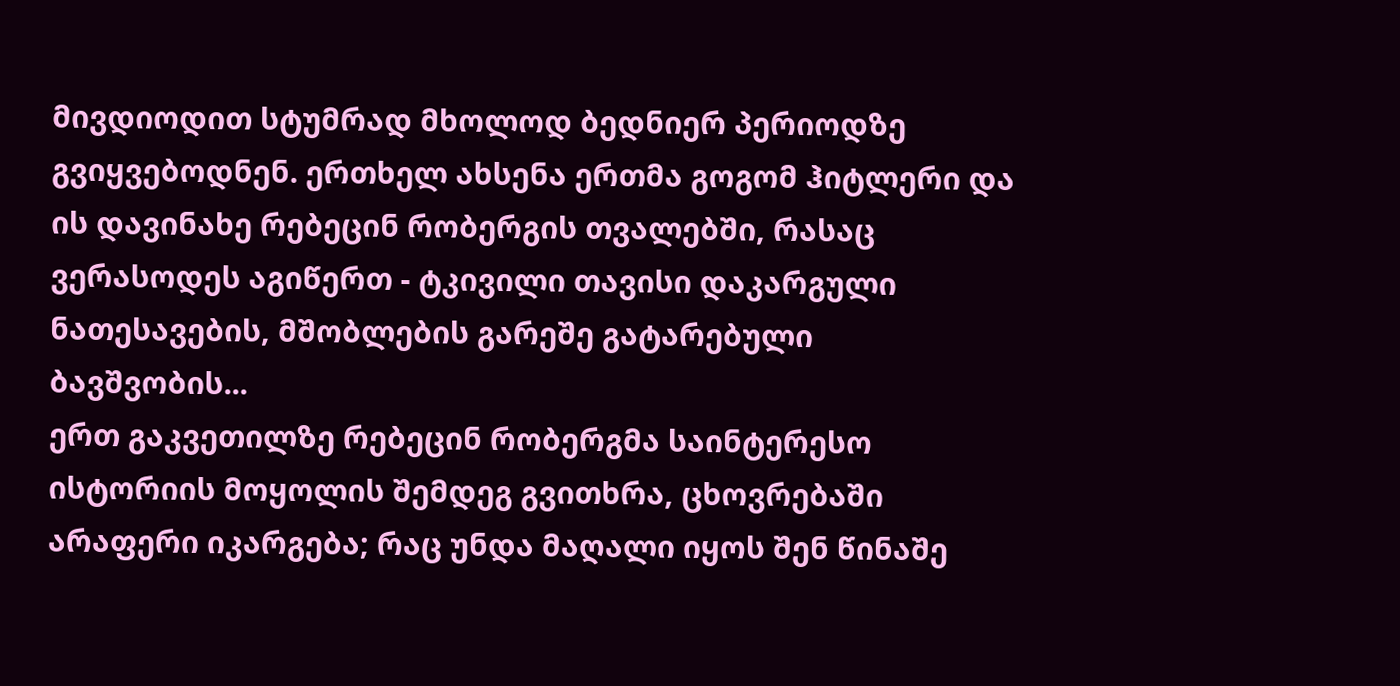მივდიოდით სტუმრად მხოლოდ ბედნიერ პერიოდზე გვიყვებოდნენ. ერთხელ ახსენა ერთმა გოგომ ჰიტლერი და ის დავინახე რებეცინ რობერგის თვალებში, რასაც ვერასოდეს აგიწერთ - ტკივილი თავისი დაკარგული ნათესავების, მშობლების გარეშე გატარებული ბავშვობის...
ერთ გაკვეთილზე რებეცინ რობერგმა საინტერესო ისტორიის მოყოლის შემდეგ გვითხრა, ცხოვრებაში არაფერი იკარგება; რაც უნდა მაღალი იყოს შენ წინაშე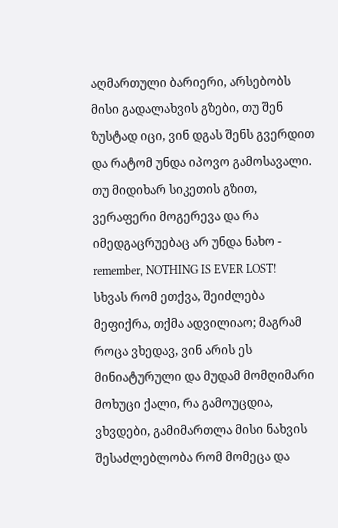აღმართული ბარიერი, არსებობს მისი გადალახვის გზები, თუ შენ ზუსტად იცი, ვინ დგას შენს გვერდით და რატომ უნდა იპოვო გამოსავალი. თუ მიდიხარ სიკეთის გზით, ვერაფერი მოგერევა და რა იმედგაცრუებაც არ უნდა ნახო - remember, NOTHING IS EVER LOST!
სხვას რომ ეთქვა, შეიძლება მეფიქრა, თქმა ადვილიაო; მაგრამ როცა ვხედავ, ვინ არის ეს მინიატურული და მუდამ მომღიმარი მოხუცი ქალი, რა გამოუცდია, ვხვდები, გამიმართლა მისი ნახვის შესაძლებლობა რომ მომეცა და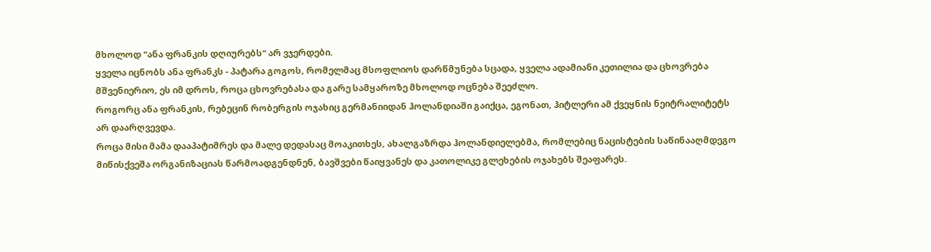მხოლოდ "ანა ფრანკის დღიურებს" არ ვჯერდები.
ყველა იცნობს ანა ფრანკს - პატარა გოგოს, რომელმაც მსოფლიოს დარწმუნება სცადა, ყველა ადამიანი კეთილია და ცხოვრება მშვენიერიო, ეს იმ დროს, როცა ცხოვრებასა და გარე სამყაროზე მხოლოდ ოცნება შეეძლო.
როგორც ანა ფრანკის, რებეცინ რობერგის ოჯახიც გერმანიიდან ჰოლანდიაში გაიქცა, ეგონათ, ჰიტლერი ამ ქვეყნის ნეიტრალიტეტს არ დაარღვევდა.
როცა მისი მამა დააპატიმრეს და მალე დედასაც მოაკითხეს, ახალგაზრდა ჰოლანდიელებმა, რომლებიც ნაცისტების საწინააღმდეგო მიწისქვეშა ორგანიზაციას წარმოადგენდნენ, ბავშვები წაიყვანეს და კათოლიკე გლეხების ოჯახებს შეაფარეს.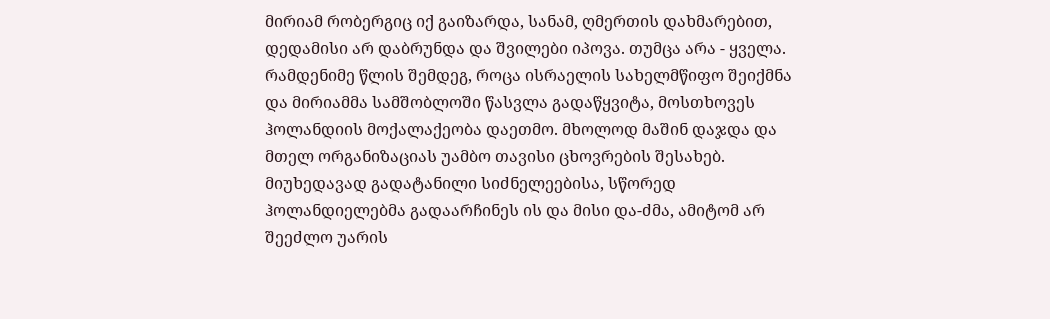მირიამ რობერგიც იქ გაიზარდა, სანამ, ღმერთის დახმარებით, დედამისი არ დაბრუნდა და შვილები იპოვა. თუმცა არა - ყველა. რამდენიმე წლის შემდეგ, როცა ისრაელის სახელმწიფო შეიქმნა და მირიამმა სამშობლოში წასვლა გადაწყვიტა, მოსთხოვეს ჰოლანდიის მოქალაქეობა დაეთმო. მხოლოდ მაშინ დაჯდა და მთელ ორგანიზაციას უამბო თავისი ცხოვრების შესახებ. მიუხედავად გადატანილი სიძნელეებისა, სწორედ ჰოლანდიელებმა გადაარჩინეს ის და მისი და-ძმა, ამიტომ არ შეეძლო უარის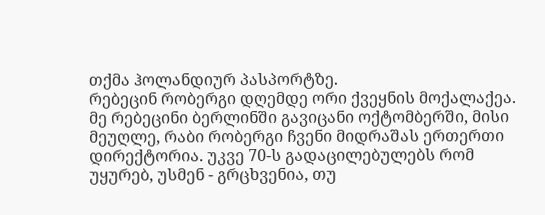თქმა ჰოლანდიურ პასპორტზე.
რებეცინ რობერგი დღემდე ორი ქვეყნის მოქალაქეა.
მე რებეცინი ბერლინში გავიცანი ოქტომბერში, მისი მეუღლე, რაბი რობერგი ჩვენი მიდრაშას ერთერთი დირექტორია. უკვე 70-ს გადაცილებულებს რომ უყურებ, უსმენ - გრცხვენია, თუ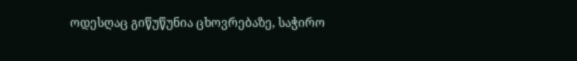ოდესღაც გიწუწუნია ცხოვრებაზე, საჭირო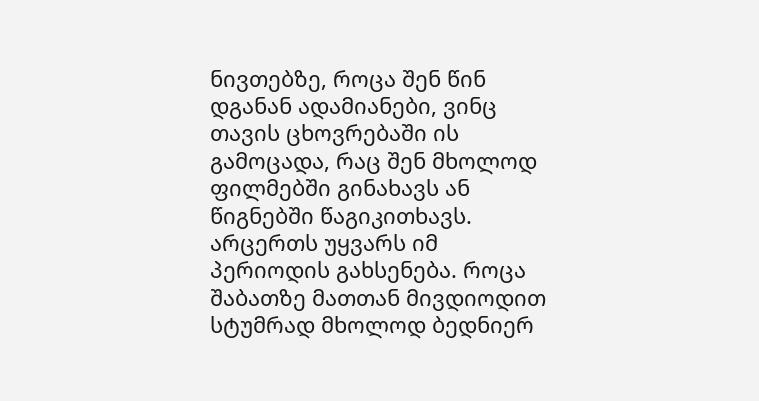ნივთებზე, როცა შენ წინ დგანან ადამიანები, ვინც თავის ცხოვრებაში ის გამოცადა, რაც შენ მხოლოდ ფილმებში გინახავს ან წიგნებში წაგიკითხავს.
არცერთს უყვარს იმ პერიოდის გახსენება. როცა შაბათზე მათთან მივდიოდით სტუმრად მხოლოდ ბედნიერ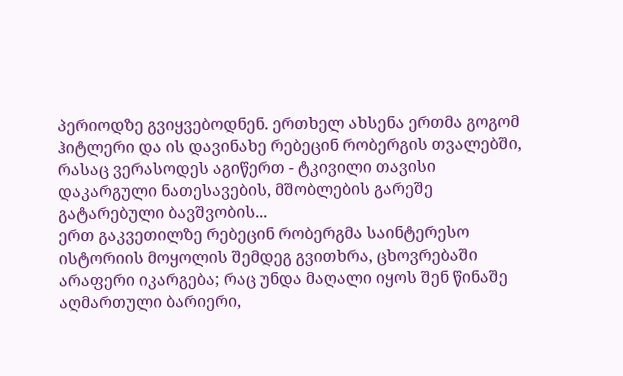პერიოდზე გვიყვებოდნენ. ერთხელ ახსენა ერთმა გოგომ ჰიტლერი და ის დავინახე რებეცინ რობერგის თვალებში, რასაც ვერასოდეს აგიწერთ - ტკივილი თავისი დაკარგული ნათესავების, მშობლების გარეშე გატარებული ბავშვობის...
ერთ გაკვეთილზე რებეცინ რობერგმა საინტერესო ისტორიის მოყოლის შემდეგ გვითხრა, ცხოვრებაში არაფერი იკარგება; რაც უნდა მაღალი იყოს შენ წინაშე აღმართული ბარიერი,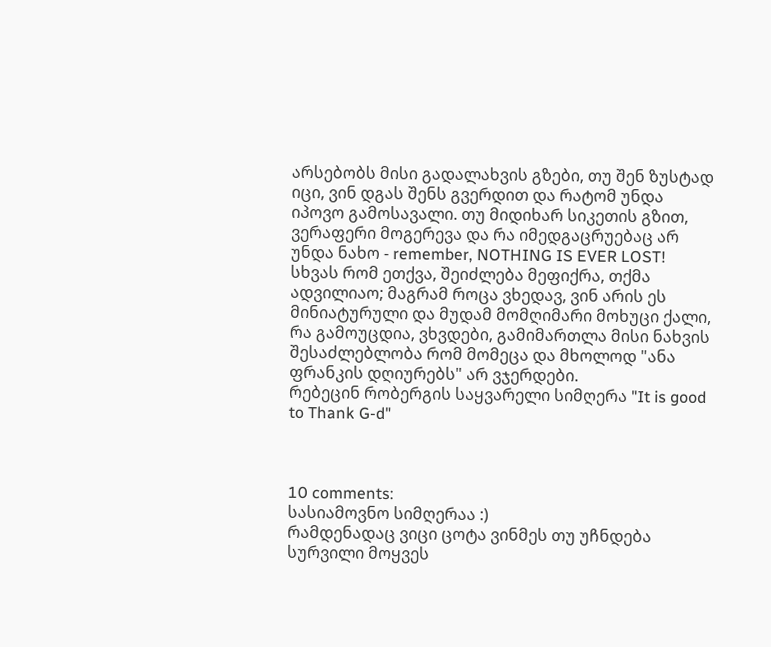არსებობს მისი გადალახვის გზები, თუ შენ ზუსტად იცი, ვინ დგას შენს გვერდით და რატომ უნდა იპოვო გამოსავალი. თუ მიდიხარ სიკეთის გზით, ვერაფერი მოგერევა და რა იმედგაცრუებაც არ უნდა ნახო - remember, NOTHING IS EVER LOST!
სხვას რომ ეთქვა, შეიძლება მეფიქრა, თქმა ადვილიაო; მაგრამ როცა ვხედავ, ვინ არის ეს მინიატურული და მუდამ მომღიმარი მოხუცი ქალი, რა გამოუცდია, ვხვდები, გამიმართლა მისი ნახვის შესაძლებლობა რომ მომეცა და მხოლოდ "ანა ფრანკის დღიურებს" არ ვჯერდები.
რებეცინ რობერგის საყვარელი სიმღერა "It is good to Thank G-d"



10 comments:
სასიამოვნო სიმღერაა :)
რამდენადაც ვიცი ცოტა ვინმეს თუ უჩნდება სურვილი მოყვეს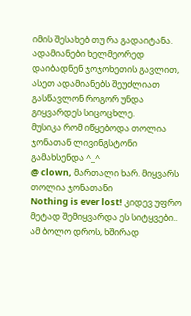იმის შესახებ თუ რა გადაიტანა. ადამიანები ხელმეორედ დაიბადნენ ჯოჯოხეთის გავლით, ასეთ ადამიანებს შეუძლიათ გასწავლონ როგორ უნდა გიყვარდეს სიცოცხლე.
მუსიკა რომ იწყებოდა თოლია ჯონათან ლივინგსტონი გამახსენდა ^_^
@ clown, მართალი ხარ. მიყვარს თოლია ჯონათანი
Nothing is ever lost! კიდევ უფრო მეტად შემიყვარდა ეს სიტყვები..
ამ ბოლო დროს, ხშირად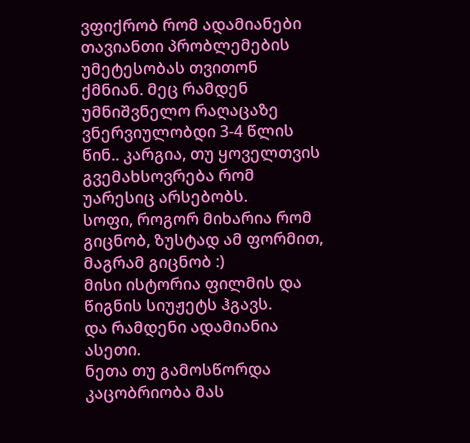ვფიქრობ რომ ადამიანები თავიანთი პრობლემების უმეტესობას თვითონ ქმნიან. მეც რამდენ უმნიშვნელო რაღაცაზე ვნერვიულობდი 3-4 წლის წინ.. კარგია, თუ ყოველთვის გვემახსოვრება რომ უარესიც არსებობს.
სოფი, როგორ მიხარია რომ გიცნობ, ზუსტად ამ ფორმით, მაგრამ გიცნობ :)
მისი ისტორია ფილმის და წიგნის სიუჟეტს ჰგავს.
და რამდენი ადამიანია ასეთი.
ნეთა თუ გამოსწორდა კაცობრიობა მას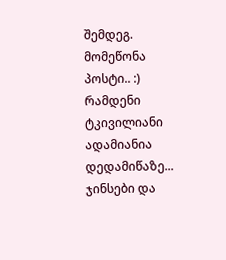შემდეგ.
მომეწონა პოსტი.. :)
რამდენი ტკივილიანი ადამიანია დედამიწაზე...
ჯინსები და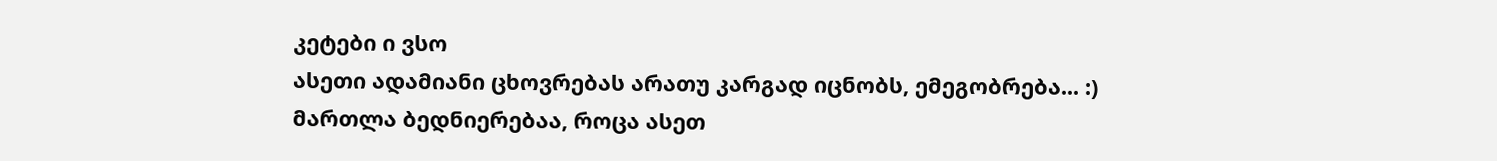კეტები ი ვსო
ასეთი ადამიანი ცხოვრებას არათუ კარგად იცნობს, ემეგობრება... :)
მართლა ბედნიერებაა, როცა ასეთ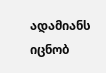ადამიანს იცნობ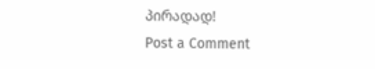პირადად!
Post a Comment